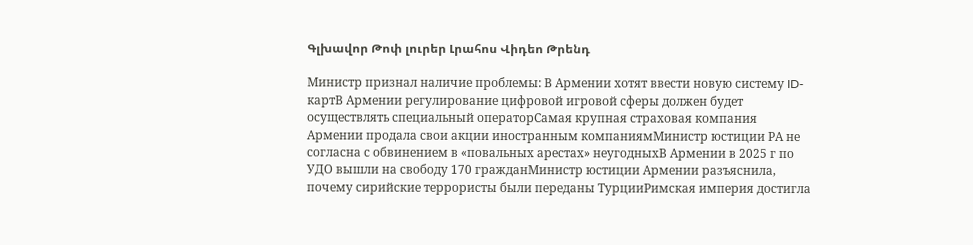Գլխավոր Թոփ լուրեր Լրահոս Վիդեո Թրենդ

Министр признал наличие проблемы: В Армении хотят ввести новую систему ID-картВ Армении регулирование цифровой игровой сферы должен будет осуществлять специальный операторСамая крупная страховая компания Армении продала свои акции иностранным компаниямМинистр юстиции РА не согласна с обвинением в «повальных арестах» неугодныхВ Армении в 2025 г по УДО вышли на свободу 170 гражданМинистр юстиции Армении разъяснила, почему сирийские террористы были переданы ТурцииРимская империя достигла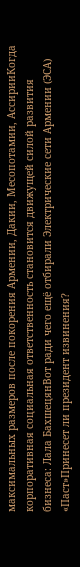максимальных размеров после покорения Армении, Дакии, Месопотамии, АссирииКогда корпоративная социальная ответственность становится движущей силой развития бизнеса: Лала БахшецянВот ради чего ещё отбирали Электрические сети Армении (ЭСА) «Паст»Принесет ли президент извинения?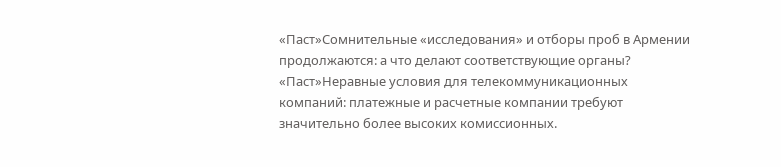«Паст»Сомнительные «исследования» и отборы проб в Армении продолжаются: а что делают соответствующие органы? «Паст»Неравные условия для телекоммуникационных компаний: платежные и расчетные компании требуют значительно более высоких комиссионных.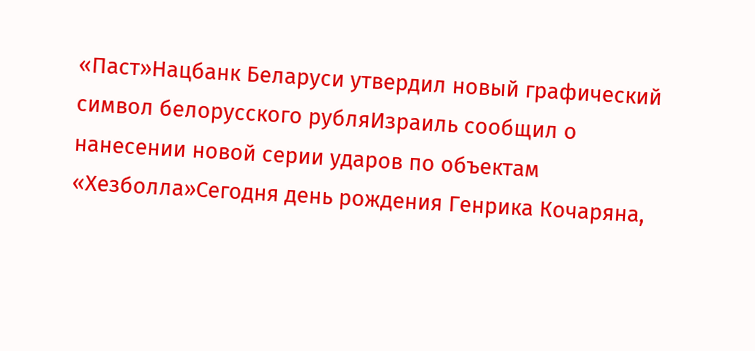«Паст»Нацбанк Беларуси утвердил новый графический символ белорусского рубляИзраиль сообщил о нанесении новой серии ударов по объектам «Хезболла»Сегодня день рождения Генрика Кочаряна,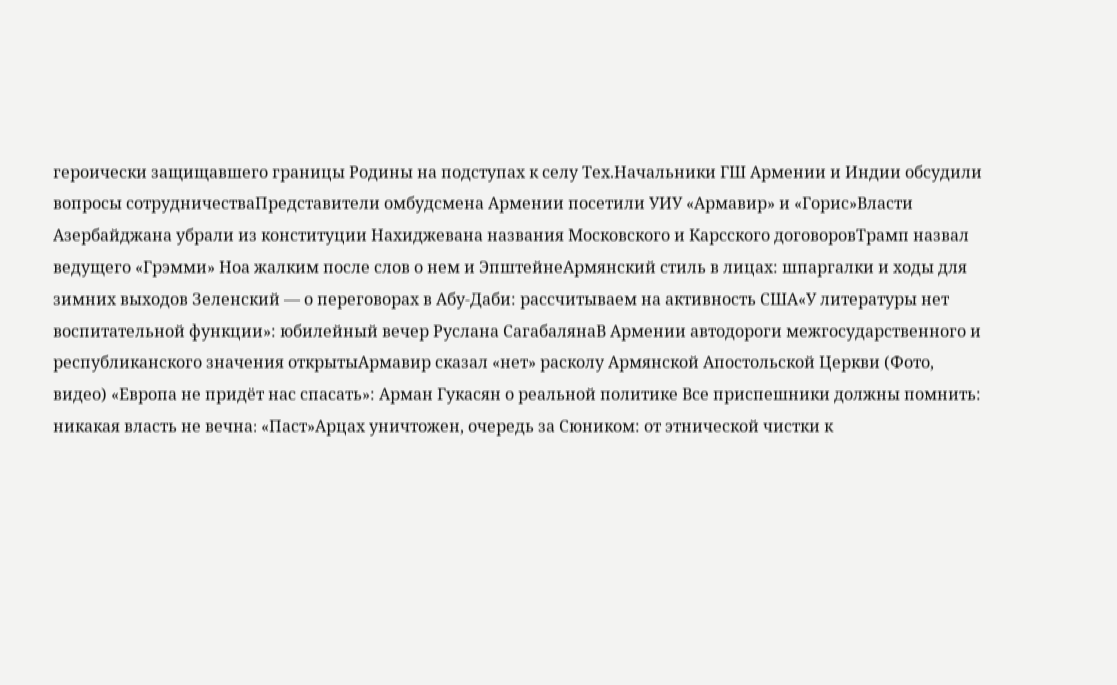героически защищавшего границы Родины на подступах к селу Тех.Начальники ГШ Армении и Индии обсудили вопросы сотрудничестваПредставители омбудсмена Армении посетили УИУ «Армавир» и «Горис»Власти Азербайджана убрали из конституции Нахиджевана названия Московского и Карсского договоровТрамп назвал ведущего «Грэмми» Ноа жалким после слов о нем и ЭпштейнеАрмянский стиль в лицах: шпаргалки и ходы для зимних выходов Зеленский — о переговорах в Абу-Даби: рассчитываем на активность США«У литературы нет воспитательной функции»: юбилейный вечер Руслана СагабалянаВ Армении автодороги межгосударственного и республиканского значения открытыАрмавир сказал «нет» расколу Армянской Апостольской Церкви (Фото, видео) «Европа не придёт нас спасать»: Арман Гукасян о реальной политике Все приспешники должны помнить: никакая власть не вечна։ «Паст»Арцах уничтожен, очередь за Сюником: от этнической чистки к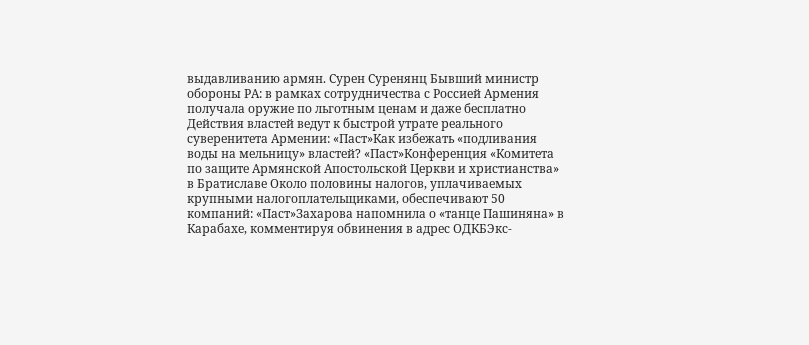выдавливанию армян. Сурен Суренянц Бывший министр обороны РА: в рамках сотрудничества с Россией Армения получала оружие по льготным ценам и даже бесплатно Действия властей ведут к быстрой утрате реального суверенитета Армении: «Паст»Как избежать «подливания воды на мельницу» властей? «Паст»Конференция «Комитета по защите Армянской Апостольской Церкви и христианства» в Братиславе Около половины налогов, уплачиваемых крупными налогоплательщиками, обеспечивают 50 компаний: «Паст»Захарова напомнила о «танце Пашиняна» в Карабахе, комментируя обвинения в адрес ОДКБЭкс-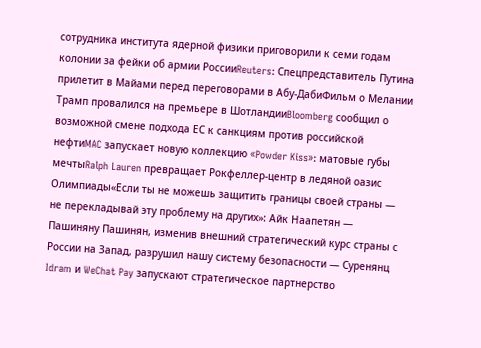сотрудника института ядерной физики приговорили к семи годам колонии за фейки об армии РоссииReuters: Спецпредставитель Путина прилетит в Майами перед переговорами в Абу-ДабиФильм о Мелании Трамп провалился на премьере в ШотландииBloomberg сообщил о возможной смене подхода ЕС к санкциям против российской нефтиMAC запускает новую коллекцию «Powder Kiss»: матовые губы мечтыRalph Lauren превращает Рокфеллер-центр в ледяной оазис Олимпиады«Если ты не можешь защитить границы своей страны — не перекладывай эту проблему на других»: Айк Наапетян — Пашиняну Пашинян, изменив внешний стратегический курс страны с России на Запад, разрушил нашу систему безопасности — Суренянц Idram и WeChat Pay запускают стратегическое партнерство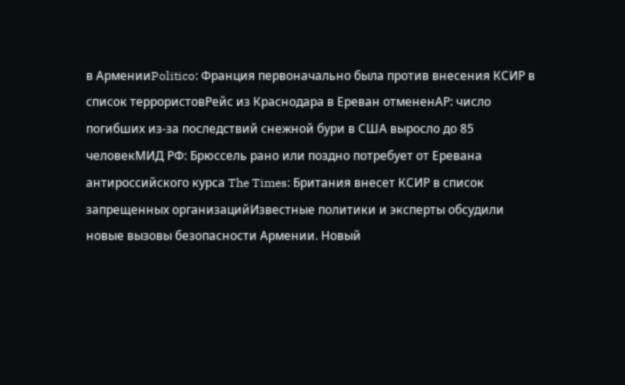в АрменииPolitico: Франция первоначально была против внесения КСИР в список террористовРейс из Краснодара в Ереван отмененAP: число погибших из-за последствий снежной бури в США выросло до 85 человекМИД РФ: Брюссель рано или поздно потребует от Еревана антироссийского курса The Times: Британия внесет КСИР в список запрещенных организацийИзвестные политики и эксперты обсудили новые вызовы безопасности Армении. Новый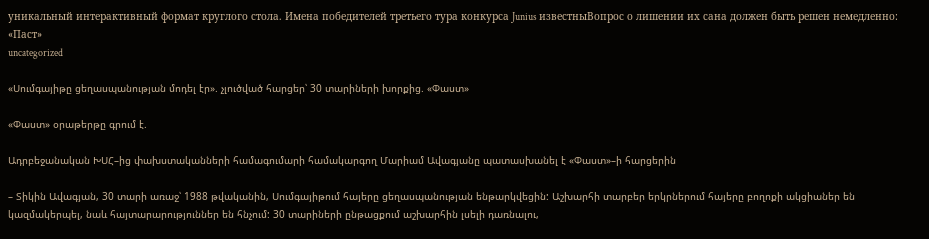уникальный интерактивный формат круглого стола. Имена победителей третьего тура конкурса Junius известныВопрос о лишении их сана должен быть решен немедленно: «Паст»
uncategorized

«Սումգայիթը ցեղասպանության մոդել էր». չլուծված հարցեր՝ 30 տարիների խորքից. «Փաստ»

«Փաստ» օրաթերթը գրում է.

Ադրբեջանական ԽՍՀ–ից փախստականների համագումարի համակարգող Մարիամ Ավագյանը պատասխանել է «Փաստ»–ի հարցերին

– Տիկին Ավագյան, 30 տարի առաջ՝ 1988 թվականին, Սումգայիթում հայերը ցեղասպանության ենթարկվեցին: Աշխարհի տարբեր երկրներում հայերը բողոքի ակցիաներ են կազմակերպել, նաև հայտարարություններ են հնչում: 30 տարիների ընթացքում աշխարհին լսելի դառնալու,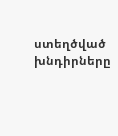ստեղծված խնդիրները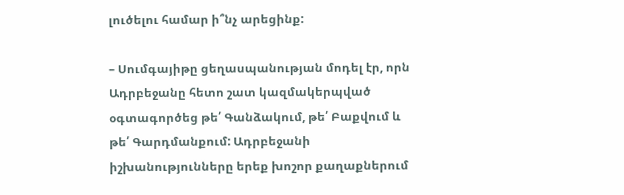լուծելու համար ի՞նչ արեցինք:

– Սումգայիթը ցեղասպանության մոդել էր, որն Ադրբեջանը հետո շատ կազմակերպված օգտագործեց թե՛ Գանձակում, թե՛ Բաքվում և թե՛ Գարդմանքում: Ադրբեջանի իշխանությունները երեք խոշոր քաղաքներում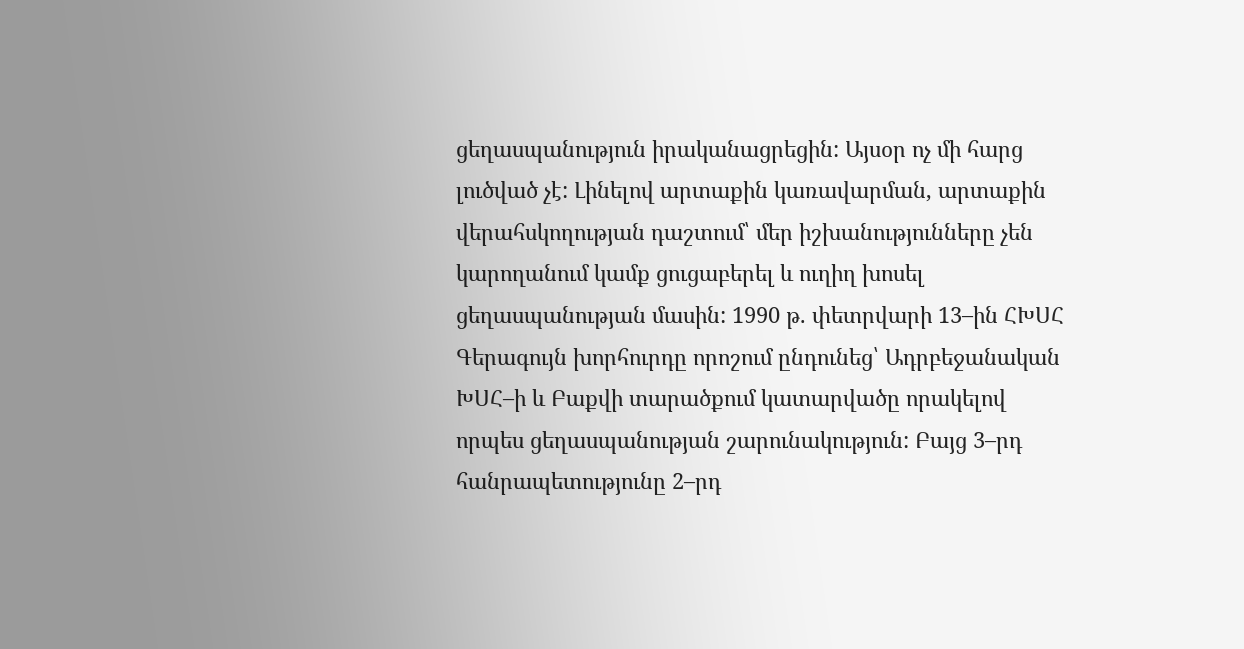ցեղասպանություն իրականացրեցին: Այսօր ոչ մի հարց լուծված չէ: Լինելով արտաքին կառավարման, արտաքին վերահսկողության դաշտում՝ մեր իշխանությունները չեն կարողանում կամք ցուցաբերել և ուղիղ խոսել ցեղասպանության մասին: 1990 թ. փետրվարի 13–ին ՀԽՍՀ Գերագույն խորհուրդը որոշում ընդունեց՝ Ադրբեջանական ԽՍՀ–ի և Բաքվի տարածքում կատարվածը որակելով որպես ցեղասպանության շարունակություն: Բայց 3–րդ հանրապետությունը 2–րդ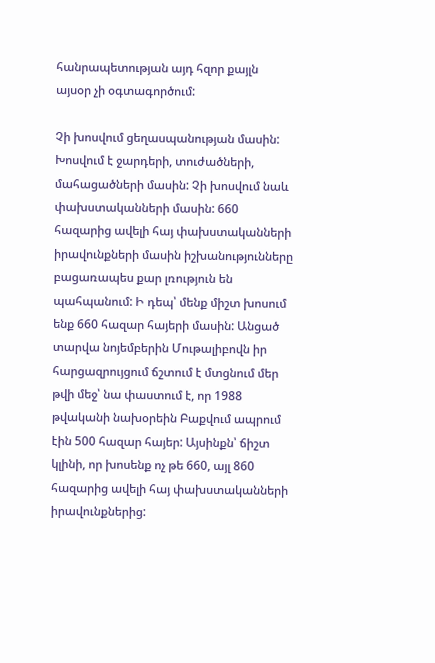հանրապետության այդ հզոր քայլն այսօր չի օգտագործում:

Չի խոսվում ցեղասպանության մասին: Խոսվում է ջարդերի, տուժածների, մահացածների մասին: Չի խոսվում նաև փախստականների մասին: 660 հազարից ավելի հայ փախստականների իրավունքների մասին իշխանությունները բացառապես քար լռություն են պահպանում: Ի դեպ՝ մենք միշտ խոսում ենք 660 հազար հայերի մասին: Անցած տարվա նոյեմբերին Մութալիբովն իր հարցազրույցում ճշտում է մտցնում մեր թվի մեջ՝ նա փաստում է, որ 1988 թվականի նախօրեին Բաքվում ապրում էին 500 հազար հայեր: Այսինքն՝ ճիշտ կլինի, որ խոսենք ոչ թե 660, այլ 860 հազարից ավելի հայ փախստականների իրավունքներից: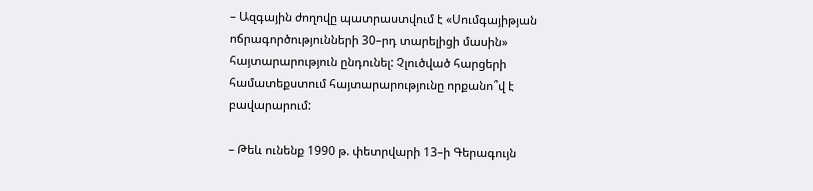– Ազգային ժողովը պատրաստվում է «Սումգայիթյան ոճրագործությունների 30–րդ տարելիցի մասին» հայտարարություն ընդունել: Չլուծված հարցերի համատեքստում հայտարարությունը որքանո՞վ է բավարարում:

– Թեև ունենք 1990 թ. փետրվարի 13–ի Գերագույն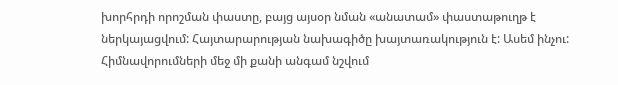խորհրդի որոշման փաստը, բայց այսօր նման «անատամ» փաստաթուղթ է ներկայացվում: Հայտարարության նախագիծը խայտառակություն է: Ասեմ ինչու: Հիմնավորումների մեջ մի քանի անգամ նշվում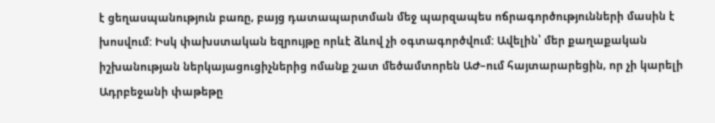է ցեղասպանություն բառը, բայց դատապարտման մեջ պարզապես ոճրագործությունների մասին է խոսվում: Իսկ փախստական եզրույթը որևէ ձևով չի օգտագործվում: Ավելին՝ մեր քաղաքական իշխանության ներկայացուցիչներից ոմանք շատ մեծամտորեն ԱԺ–ում հայտարարեցին, որ չի կարելի Ադրբեջանի փաթեթը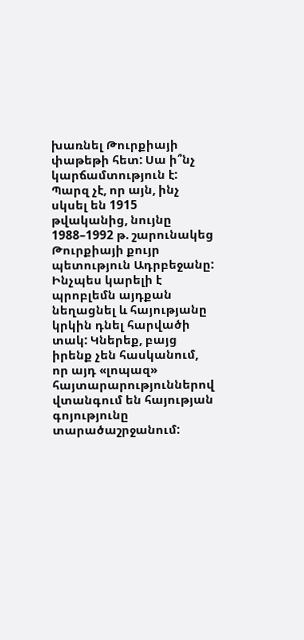խառնել Թուրքիայի փաթեթի հետ: Սա ի՞նչ կարճամտություն է: Պարզ չէ, որ այն, ինչ սկսել են 1915 թվականից, նույնը 1988–1992 թ. շարունակեց Թուրքիայի քույր պետություն Ադրբեջանը: Ինչպես կարելի է պրոբլեմն այդքան նեղացնել և հայությանը կրկին դնել հարվածի տակ: Կներեք, բայց իրենք չեն հասկանում, որ այդ «լոպազ» հայտարարություններով վտանգում են հայության գոյությունը տարածաշրջանում: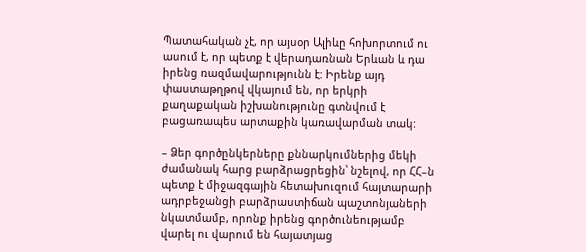Պատահական չէ, որ այսօր Ալիևը հոխորտում ու ասում է, որ պետք է վերադառնան Երևան և դա իրենց ռազմավարությունն է: Իրենք այդ փաստաթղթով վկայում են, որ երկրի քաղաքական իշխանությունը գտնվում է բացառապես արտաքին կառավարման տակ:

– Ձեր գործընկերները քննարկումներից մեկի ժամանակ հարց բարձրացրեցին՝ նշելով, որ ՀՀ–ն պետք է միջազգային հետախուզում հայտարարի ադրբեջանցի բարձրաստիճան պաշտոնյաների նկատմամբ, որոնք իրենց գործունեությամբ վարել ու վարում են հայատյաց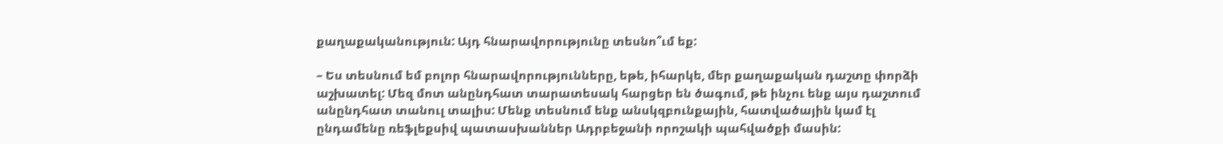քաղաքականություն: Այդ հնարավորությունը տեսնո՞ւմ եք:

– Ես տեսնում եմ բոլոր հնարավորությունները, եթե, իհարկե, մեր քաղաքական դաշտը փորձի աշխատել: Մեզ մոտ անընդհատ տարատեսակ հարցեր են ծագում, թե ինչու ենք այս դաշտում անընդհատ տանուլ տալիս: Մենք տեսնում ենք անսկզբունքային, հատվածային կամ էլ ընդամենը ռեֆլեքսիվ պատասխաններ Ադրբեջանի որոշակի պահվածքի մասին: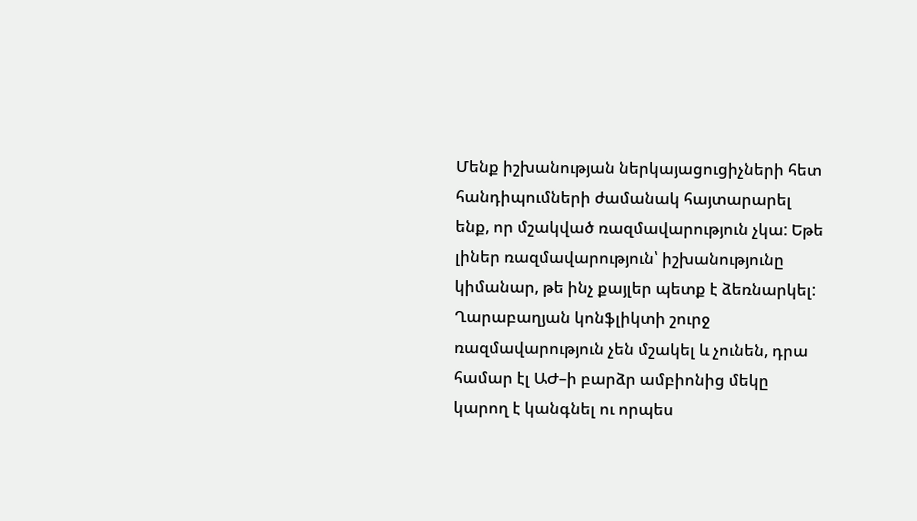Մենք իշխանության ներկայացուցիչների հետ հանդիպումների ժամանակ հայտարարել ենք, որ մշակված ռազմավարություն չկա: Եթե լիներ ռազմավարություն՝ իշխանությունը կիմանար, թե ինչ քայլեր պետք է ձեռնարկել: Ղարաբաղյան կոնֆլիկտի շուրջ ռազմավարություն չեն մշակել և չունեն, դրա համար էլ ԱԺ–ի բարձր ամբիոնից մեկը կարող է կանգնել ու որպես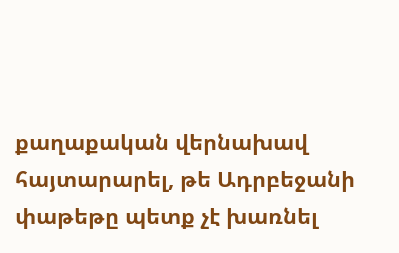քաղաքական վերնախավ հայտարարել, թե Ադրբեջանի փաթեթը պետք չէ խառնել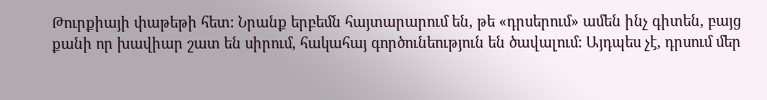Թուրքիայի փաթեթի հետ: Նրանք երբեմն հայտարարում են, թե «դրսերում» ամեն ինչ գիտեն, բայց քանի որ խավիար շատ են սիրում, հակահայ գործունեություն են ծավալում: Այդպես չէ, դրսում մեր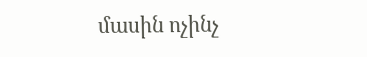մասին ոչինչ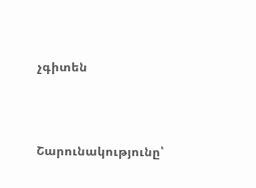չգիտեն



Շարունակությունը՝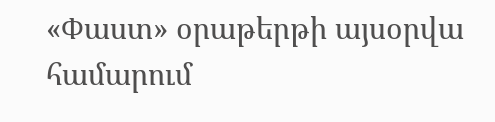«Փաստ» օրաթերթի այսօրվա համարում